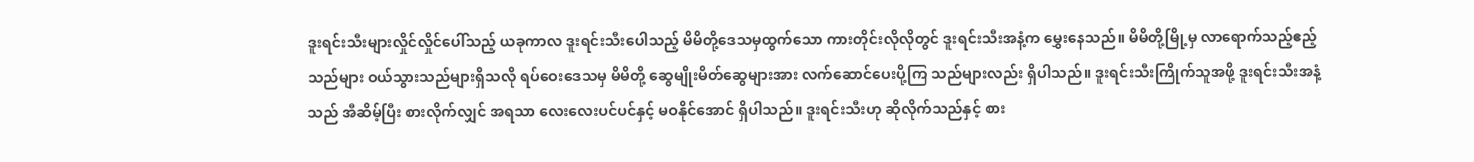ဒူးရင်းသီးများလှိုင်လှိုင်ပေါ်သည့် ယခုကာလ ဒူးရင်းသီးပေါသည့် မိမိတို့ဒေသမှထွက်သော ကားတိုင်းလိုလိုတွင် ဒူးရင်းသီးအနံ့က မွှေးနေသည်။ မိမိတို့မြို့မှ လာရောက်သည့်ဧည့်သည်များ ဝယ်သွားသည်များရှိသလို ရပ်ဝေးဒေသမှ မိမိတို့ ဆွေမျိုးမိတ်ဆွေများအား လက်ဆောင်ပေးပို့ကြ သည်များလည်း ရှိပါသည်။ ဒူးရင်းသီးကြိုက်သူအဖို့ ဒူးရင်းသီးအနံ့သည် အီဆိမ့်ပြီး စားလိုက်လျှင် အရသာ လေးလေးပင်ပင်နှင့် မဝနိုင်အောင် ရှိပါသည်။ ဒူးရင်းသီးဟု ဆိုလိုက်သည်နှင့် စား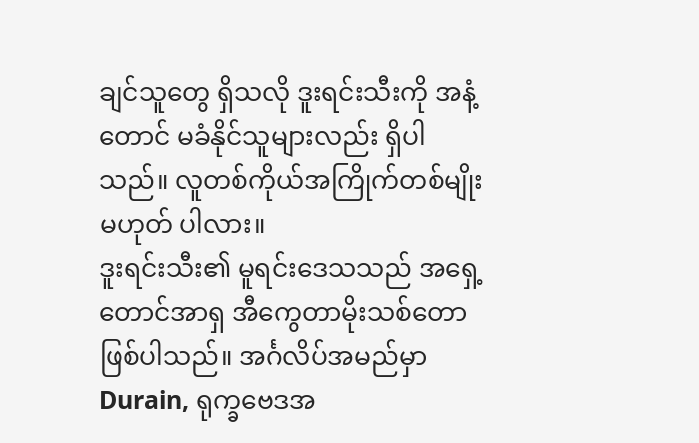ချင်သူတွေ ရှိသလို ဒူးရင်းသီးကို အနံ့တောင် မခံနိုင်သူများလည်း ရှိပါသည်။ လူတစ်ကိုယ်အကြိုက်တစ်မျိုး မဟုတ် ပါလား။
ဒူးရင်းသီး၏ မူရင်းဒေသသည် အရှေ့တောင်အာရှ အီကွေတာမိုးသစ်တော ဖြစ်ပါသည်။ အင်္ဂလိပ်အမည်မှာ Durain, ရုက္ခဗေဒအ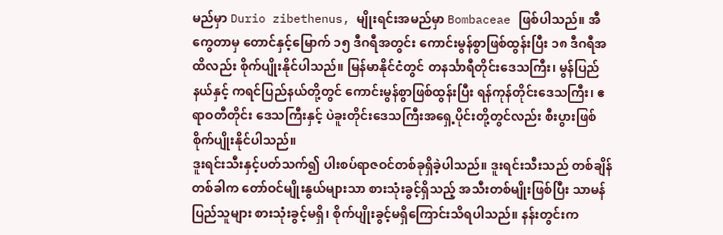မည်မှာ Durio zibethenus, မျိုးရင်းအမည်မှာ Bombaceae ဖြစ်ပါသည်။ အီကွေတာမှ တောင်နှင့်မြောက် ၁၅ ဒီဂရီအတွင်း ကောင်းမွန်စွာဖြစ်ထွန်းပြီး ၁၈ ဒီဂရီအထိလည်း စိုက်ပျိုးနိုင်ပါသည်။ မြန်မာနိုင်ငံတွင် တနင်္သာရီတိုင်းဒေသကြီး၊ မွန်ပြည် နယ်နှင့် ကရင်ပြည်နယ်တို့တွင် ကောင်းမွန်စွာဖြစ်ထွန်းပြီး ရန်ကုန်တိုင်းဒေသကြီး၊ ဧရာဝတီတိုင်း ဒေသကြီးနှင့် ပဲခူးတိုင်းဒေသကြီးအရှေ့ပိုင်းတို့တွင်လည်း စီးပွားဖြစ်စိုက်ပျိုးနိုင်ပါသည်။
ဒူးရင်းသီးနှင့်ပတ်သက်၍ ပါးစပ်ရာဇဝင်တစ်ခုရှိခဲ့ပါသည်။ ဒူးရင်းသီးသည် တစ်ချိန် တစ်ခါက တော်ဝင်မျိုးနွယ်များသာ စားသုံးခွင့်ရှိသည့် အသီးတစ်မျိုးဖြစ်ပြီး သာမန်ပြည်သူများ စားသုံးခွင့်မရှိ၊ စိုက်ပျိုးခွင့်မရှိကြောင်းသိရပါသည်။ နန်းတွင်းက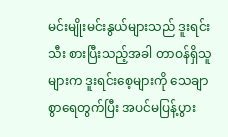မင်းမျိုးမင်းနွယ်များသည် ဒူးရင်းသီး စားပြီးသည့်အခါ တာဝန်ရှိသူများက ဒူးရင်းစေ့များကို သေချာစွာရေတွက်ပြီး အပင်မပြန့်ပွား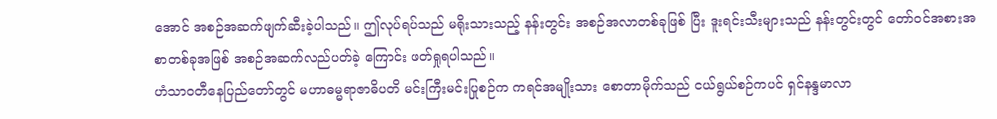အောင် အစဉ်အဆက်ဖျက်ဆီးခဲ့ပါသည်။ ဤလုပ်ရပ်သည် မရိုးသားသည့် နန်းတွင်း အစဉ်အလာတစ်ခုဖြစ် ပြီး ဒူးရင်းသီးများသည် နန်းတွင်းတွင် တော်ဝင်အစားအစာတစ်ခုအဖြစ် အစဉ်အဆက်လည်ပတ်ခဲ့ ကြောင်း ဖတ်ရှုရပါသည်။
ဟံသာဝတီနေပြည်တော်တွင် မဟာဓမ္မရာဇာဓိပတိ မင်းကြီးမင်းပြုစဉ်က ကရင်အမျိုးသား စောတာမိုက်သည် ငယ်ရွယ်စဉ်ကပင် ရှင်နန္ဒမာလာ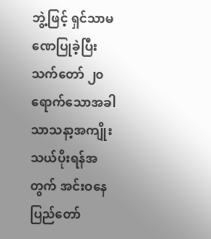ဘွဲ့ဖြင့် ရှင်သာမဏေပြုခဲ့ပြီး သက်တော် ၂၀ ရောက်သောအခါ သာသနာ့အကျိုး သယ်ပိုးရန်အတွက် အင်းဝနေပြည်တော်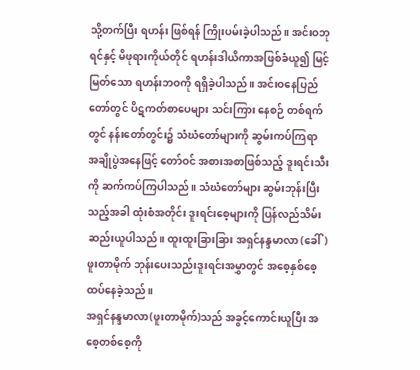သို့တက်ပြီး ရဟန်း ဖြစ်ရန် ကြိုးပမ်းခဲ့ပါသည်။ အင်းဝဘုရင်နှင့် မိဖုရားကိုယ်တိုင် ရဟန်းဒါယိကာအဖြစ်ခံယူ၍ မြင့်မြတ်သော ရဟန်းဘဝကို ရရှိခဲ့ပါသည်။ အင်းဝနေပြည်တော်တွင် ပိဋကတ်စာပေများ သင်းကြား နေစဉ် တစ်ရက်တွင် နန်းတော်တွင်း၌ သံဃံတော်များကို ဆွမ်းကပ်ကြရာ အချိုပွဲအနေဖြင့် တော်ဝင် အစားအစာဖြစ်သည့် ဒူးရင်းသီးကို ဆက်ကပ်ကြပါသည်။ သံဃံတော်များ ဆွမ်းဘုန်းပြီးသည့်အခါ ထုံးစံအတိုင်း ဒူးရင်းစေ့များကို ပြန်လည်သိမ်းဆည်းယူပါသည်။ ထူးထူးခြားခြား အရှင်နန္ဒမာလာ (ခေါ်) ဖူးတာမိုက် ဘုန်းပေးသည်းဒူးရင်းအမွှာတွင် အစေ့နှစ်စေ့ထပ်နေခဲ့သည်။
အရှင်နန္ဒမာလာ(ဖူးတာမိုက်)သည် အခွင့်ကောင်းယူပြီး အစေ့တစ်စေ့ကို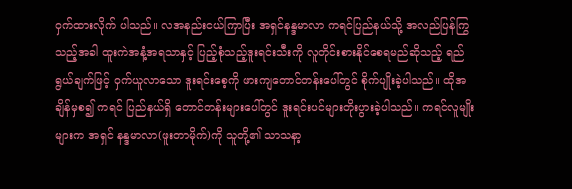ဝှက်ထားလိုက် ပါသည်။ လအနည်းငယ်ကြာပြီး အရှင်နန္ဒမာလာ ကရင်ပြည်နယ်သို့ အလည်ပြန်ကြွသည့်အခါ ထူးကဲအနံ့အရသာနှင့် ပြည့်စုံသည့်ဒူးရင်းသီးကို လူတိုင်းစားနိုင်စေရမည်ဆိုသည့် ရည်ရွယ်ချက်ဖြင့် ဝှက်ယူလာသော ဒူးရင်းစေ့ကို ဖားကျတောင်တန်းပေါ်တွင် စိုက်ပျိုးခဲ့ပါသည်။ ထိုအချိန်မှစ၍ ကရင် ပြည်နယ်ရှိ တောင်တန်းများပေါ်တွင် ဒူးရင်းပင်များတိုးပွားခဲ့ပါသည်။ ကရင်လူမျိုးများက အရှင် နန္ဒမာလာ(ဖူးတာမိုက်)ကို သူတို့၏ သာသနာ့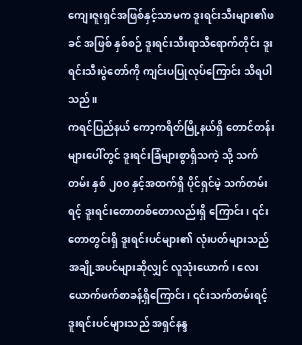ကျေးဇူးရှင်အဖြစ်နှင့်သာမက ဒူးရင်းသီးများ၏ဖခင် အဖြစ် နှစ်စဉ် ဒူးရင်းသီးရာသီရောက်တိုင်း ဒူးရင်းသီးပွဲတော်ကို ကျင်းပပြုလုပ်ကြောင်း သိရပါသည်။
ကရင်ပြည်နယ် ကော့ကရိတ်မြို့နယ်ရှိ တောင်တန်းများပေါ်တွင် ဒူးရင်းခြံများစွာရှိသကဲ့ သို့ သက်တမ်း နှစ် ၂၀၀ နှင့်အထက်ရှိ ပိုင်ရှင်မဲ့ သက်တမ်းရင့် ဒူးရင်းတောတစ်တောလည်းရှိ ကြောင်း၊ ၎င်းတောတွင်းရှိ ဒူးရင်းပင်များ၏ လုံးပတ်များသည် အချို့အပင်များဆိုလျှင် လူသုံးယောက်၊ လေးယောက်ဖက်စာခန့်ရှိကြောင်း၊ ၎င်းသက်တမ်းရင့် ဒူးရင်းပင်များသည် အရှင်နန္ဒ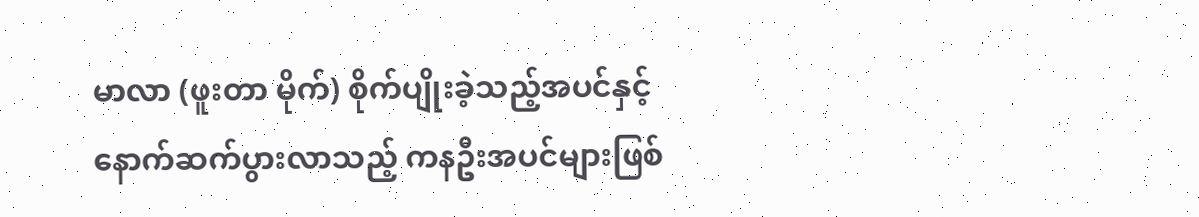မာလာ (ဖူးတာ မိုက်) စိုက်ပျိုးခဲ့သည့်အပင်နှင့် နောက်ဆက်ပွားလာသည့် ကနဦးအပင်များဖြစ်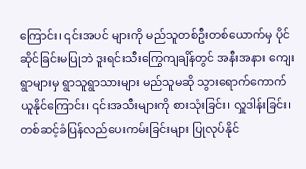ကြောင်း၊ ၎င်းအပင် များကို မည်သူတစ်ဦးတစ်ယောက်မှ ပိုင်ဆိုင်ခြင်းမပြုဘဲ ဒူးရင်းသီးကြွေကျချိန်တွင် အနီးအနား ကျေးရွာများမှ ရွာသူရွာသားများ မည်သူမဆို သွားရောက်ကောက်ယူနိုင်ကြောင်း၊ ၎င်းအသီးများကို စားသုံးခြင်း၊ လှူဒါန်းခြင်း၊ တစ်ဆင့်ခံပြန်လည်ပေးကမ်းခြင်းများ ပြုလုပ်နိုင်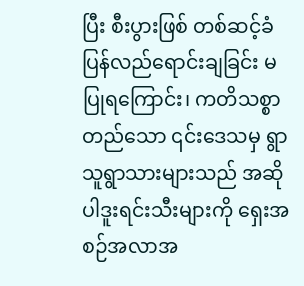ပြီး စီးပွားဖြစ် တစ်ဆင့်ခံ ပြန်လည်ရောင်းချခြင်း မပြုရကြောင်း၊ ကတိသစ္စာတည်သော ၎င်းဒေသမှ ရွာသူရွာသားများသည် အဆိုပါဒူးရင်းသီးများကို ရှေးအစဉ်အလာအ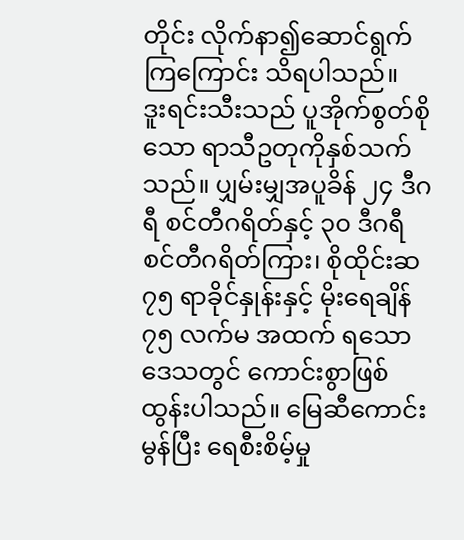တိုင်း လိုက်နာ၍ဆောင်ရွက်ကြကြောင်း သိရပါသည်။
ဒူးရင်းသီးသည် ပူအိုက်စွတ်စိုသော ရာသီဥတုကိုနှစ်သက်သည်။ ပျှမ်းမျှအပူခိန် ၂၄ ဒီဂရီ စင်တီဂရိတ်နှင့် ၃၀ ဒီဂရီစင်တီဂရိတ်ကြား၊ စိုထိုင်းဆ ၇၅ ရာခိုင်နှုန်းနှင့် မိုးရေချိန် ၇၅ လက်မ အထက် ရသောဒေသတွင် ကောင်းစွာဖြစ်ထွန်းပါသည်။ မြေဆီကောင်းမွန်ပြီး ရေစီးစိမ့်မှု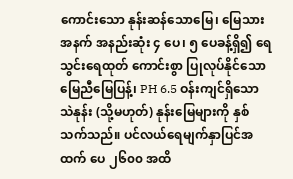ကောင်းသော နုန်းဆန်သောမြေ၊ မြေသားအနက် အနည်းဆုံး ၄ ပေ၊ ၅ ပေခန့်ရှိ၍ ရေသွင်းရေထုတ် ကောင်းစွာ ပြုလုပ်နိုင်သော မြေညီမြေပြန့်၊ PH 6.5 ဝန်းကျင်ရှိသော သဲနုန်း (သို့မဟုတ်) နုန်းမြေများကို နှစ်သက်သည်။ ပင်လယ်ရေမျက်နှာပြင်အထက် ပေ ၂၆၀၀ အထိ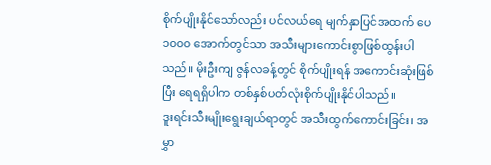စိုက်ပျိုးနိုင်သော်လည်း ပင်လယ်ရေ မျက်နှာပြင်အထက် ပေ ၁၀၀၀ အောက်တွင်သာ အသီးများကောင်းစွာဖြစ်ထွန်းပါသည်။ မိုးဦးကျ ဇွန်လခန့်တွင် စိုက်ပျိုးရန် အကောင်းဆုံးဖြစ်ပြီး ရေရရှိပါက တစ်နှစ်ပတ်လုံးစိုက်ပျိုးနိုင်ပါသည်။
ဒူးရင်းသီးမျိုးရွေးချယ်ရာတွင် အသီးထွက်ကောင်းခြင်း၊ အမွှာ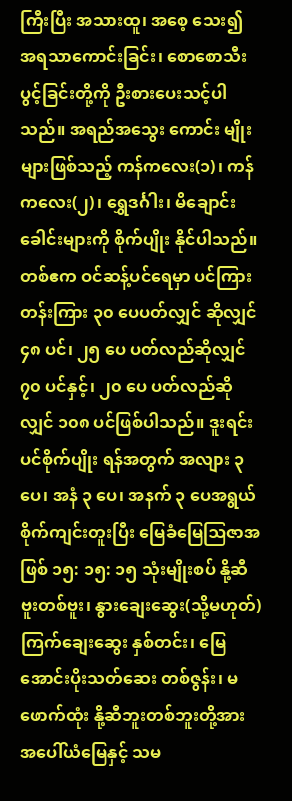ကြီးပြီး အသားထူ၊ အစေ့ သေး၍ အရသာကောင်းခြင်း၊ စောစောသီးပွင့်ခြင်းတို့ကို ဦးစားပေးသင့်ပါသည်။ အရည်အသွေး ကောင်း မျိုးများဖြစ်သည့် ကန်ကလေး(၁)၊ ကန်ကလေး(၂)၊ ရွှေဒင်္ဂါး၊ မိချောင်းခေါင်းများကို စိုက်ပျိုး နိုင်ပါသည်။ တစ်ဧက ဝင်ဆန့်ပင်ရေမှာ ပင်ကြားတန်းကြား ၃၀ ပေပတ်လျှင် ဆိုလျှင် ၄၈ ပင်၊ ၂၅ ပေ ပတ်လည်ဆိုလျှင် ၇၀ ပင်နှင့်၊ ၂၀ ပေ ပတ်လည်ဆိုလျှင် ၁၀၈ ပင်ဖြစ်ပါသည်။ ဒူးရင်းပင်စိုက်ပျိုး ရန်အတွက် အလျား ၃ ပေ၊ အနံ ၃ ပေ၊ အနက် ၃ ပေအရွယ် စိုက်ကျင်းတူးပြီး မြေခံမြေဩဇာအဖြစ် ၁၅: ၁၅: ၁၅ သုံးမျိုးစပ် နို့ဆီဗူးတစ်ဗူး၊ နွားချေးဆွေး(သို့မဟုတ်)ကြက်ချေးဆွေး နှစ်တင်း၊ မြေအောင်းပိုးသတ်ဆေး တစ်ဇွန်း၊ မဖောက်ထုံး နို့ဆီဘူးတစ်ဘူးတို့အား အပေါ်ယံမြေနှင့် သမ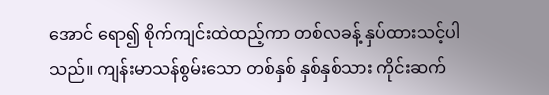အောင် ရော၍ စိုက်ကျင်းထဲထည့်ကာ တစ်လခန့် နှပ်ထားသင့်ပါသည်။ ကျန်းမာသန်စွမ်းသော တစ်နှစ် နှစ်နှစ်သား ကိုင်းဆက်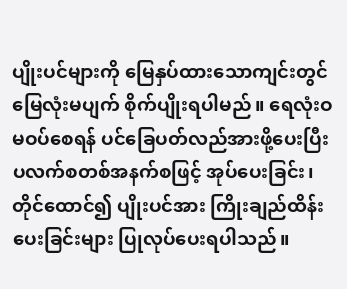ပျိုးပင်များကို မြေနှပ်ထားသောကျင်းတွင် မြေလုံးမပျက် စိုက်ပျိုးရပါမည်။ ရေလုံးဝ မဝပ်စေရန် ပင်ခြေပတ်လည်အားဖို့ပေးပြီး ပလက်စတစ်အနက်စဖြင့် အုပ်ပေးခြင်း၊ တိုင်ထောင်၍ ပျိုးပင်အား ကြိုးချည်ထိန်းပေးခြင်းများ ပြုလုပ်ပေးရပါသည်။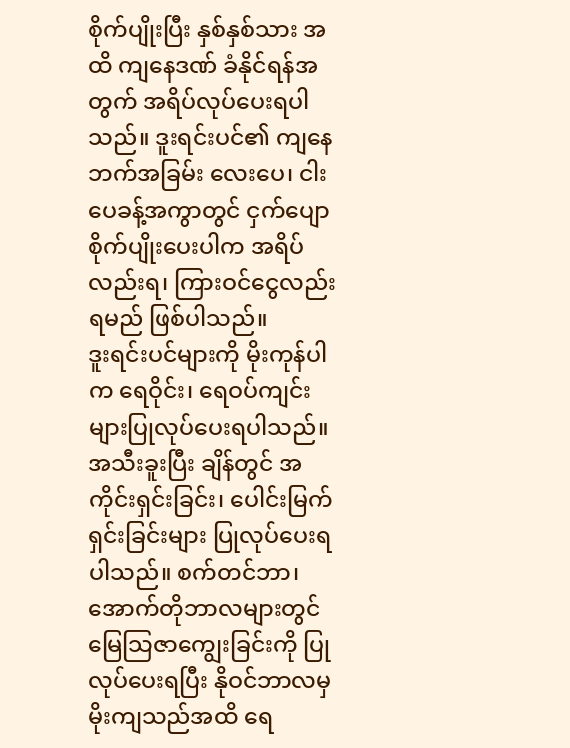စိုက်ပျိုးပြီး နှစ်နှစ်သား အထိ ကျနေဒဏ် ခံနိုင်ရန်အတွက် အရိပ်လုပ်ပေးရပါသည်။ ဒူးရင်းပင်၏ ကျနေဘက်အခြမ်း လေးပေ၊ ငါးပေခန့်အကွာတွင် ငှက်ပျောစိုက်ပျိုးပေးပါက အရိပ်လည်းရ၊ ကြားဝင်ငွေလည်းရမည် ဖြစ်ပါသည်။
ဒူးရင်းပင်များကို မိုးကုန်ပါက ရေဝိုင်း၊ ရေဝပ်ကျင်းများပြုလုပ်ပေးရပါသည်။ အသီးခူးပြီး ချိန်တွင် အကိုင်းရှင်းခြင်း၊ ပေါင်းမြက်ရှင်းခြင်းများ ပြုလုပ်ပေးရပါသည်။ စက်တင်ဘာ၊ အောက်တိုဘာလများတွင် မြေသြဇာကျွေးခြင်းကို ပြုလုပ်ပေးရပြီး နိုဝင်ဘာလမှ မိုးကျသည်အထိ ရေ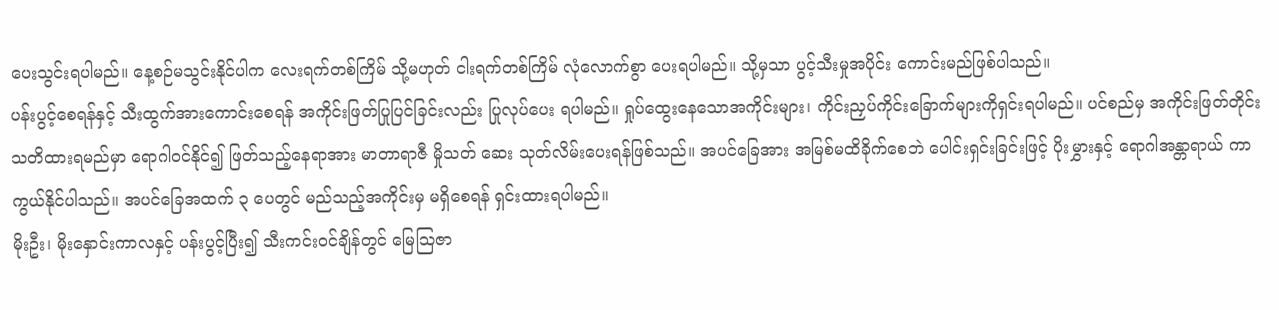ပေးသွင်းရပါမည်။ နေ့စဉ်မသွင်းနိုင်ပါက လေးရက်တစ်ကြိမ် သို့မဟုတ် ငါးရက်တစ်ကြိမ် လုံလောက်စွာ ပေးရပါမည်။ သို့မှသာ ပွင့်သီးမှုအပိုင်း ကောင်းမည်ဖြစ်ပါသည်။
ပန်းပွင့်စေရန်နှင့် သီးထွက်အားကောင်းစေရန် အကိုင်းဖြတ်ပြုပြင်ခြင်းလည်း ပြုလုပ်ပေး ရပါမည်။ ရှုပ်ထွေးနေသောအကိုင်းများ၊ ကိုင်းညှပ်ကိုင်းခြောက်များကိုရှင်းရပါမည်။ ပင်စည်မှ အကိုင်းဖြတ်တိုင်း သတိထားရမည်မှာ ရောဂါဝင်နိုင်၍ ဖြတ်သည့်နေရာအား မာတာရာဇီ မှိုသတ် ဆေး သုတ်လိမ်းပေးရန်ဖြစ်သည်။ အပင်ခြေအား အမြစ်မထိခိုက်စေဘဲ ပေါင်းရှင်းခြင်းဖြင့် ပိုးမွှားနှင့် ရောဂါအန္တာရာယ် ကာကွယ်နိုင်ပါသည်။ အပင်ခြေအထက် ၃ ပေတွင် မည်သည့်အကိုင်းမှ မရှိစေရန် ရှင်းထားရပါမည်။
မိုးဦး၊ မိုးနှောင်းကာလနှင့် ပန်းပွင့်ပြီး၍ သီးကင်းဝင်ချိန်တွင် မြေသြဇာ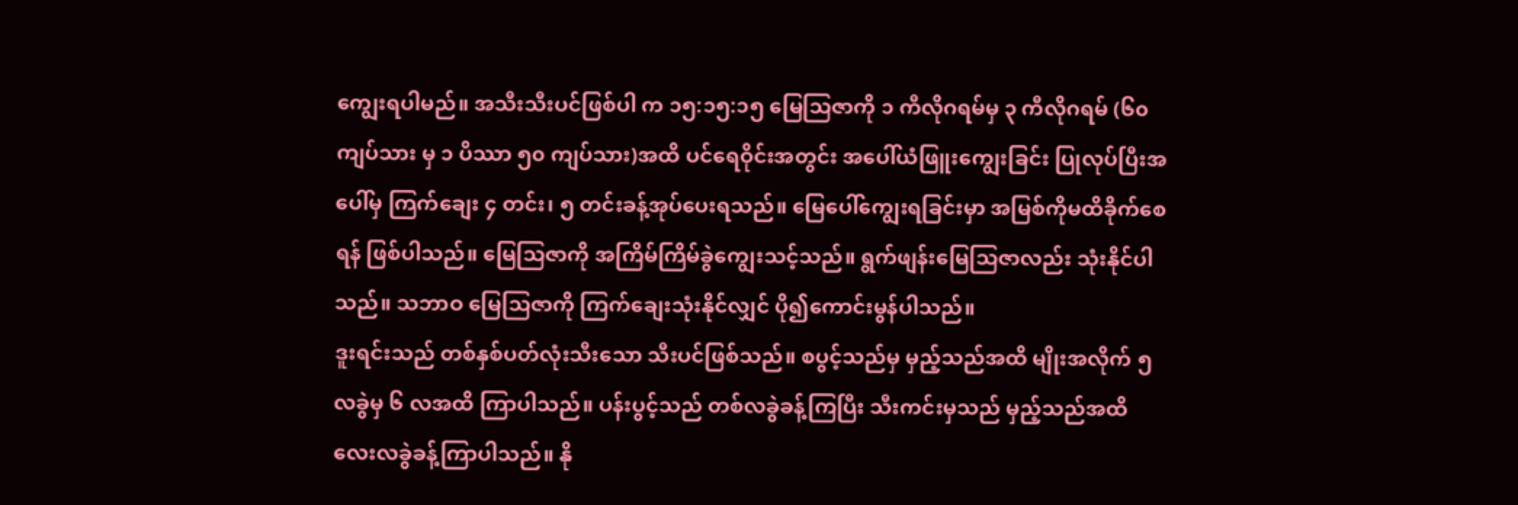ကျွေးရပါမည်။ အသီးသီးပင်ဖြစ်ပါ က ၁၅:၁၅:၁၅ မြေသြဇာကို ၁ ကီလိုဂရမ်မှ ၃ ကီလိုဂရမ် (၆၀ ကျပ်သား မှ ၁ ပိဿာ ၅၀ ကျပ်သား)အထိ ပင်ရေဝိုင်းအတွင်း အပေါ်ယံဖြူးကျွေးခြင်း ပြုလုပ်ပြီးအပေါ်မှ ကြက်ချေး ၄ တင်း၊ ၅ တင်းခန့်အုပ်ပေးရသည်။ မြေပေါ်ကျွေးရခြင်းမှာ အမြစ်ကိုမထိခိုက်စေရန် ဖြစ်ပါသည်။ မြေသြဇာကို အကြိမ်ကြိမ်ခွဲကျွေးသင့်သည်။ ရွက်ဖျန်းမြေသြဇာလည်း သုံးနိုင်ပါသည်။ သဘာဝ မြေသြဇာကို ကြက်ချေးသုံးနိုင်လျှင် ပို၍ကောင်းမွန်ပါသည်။
ဒူးရင်းသည် တစ်နှစ်ပတ်လုံးသီးသော သီးပင်ဖြစ်သည်။ စပွင့်သည်မှ မှည့်သည်အထိ မျိုးအလိုက် ၅ လခွဲမှ ၆ လအထိ ကြာပါသည်။ ပန်းပွင့်သည် တစ်လခွဲခန့်ကြပြီး သီးကင်းမှသည် မှည့်သည်အထိ လေးလခွဲခန့်ကြာပါသည်။ နို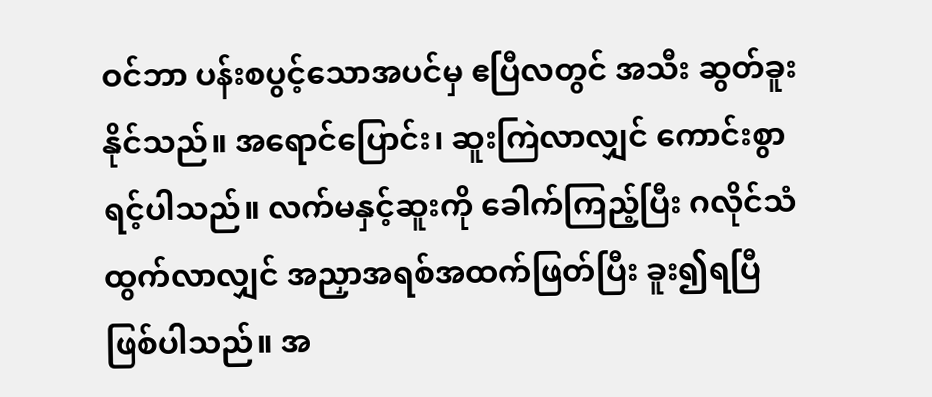ဝင်ဘာ ပန်းစပွင့်သောအပင်မှ ဧပြီလတွင် အသီး ဆွတ်ခူးနိုင်သည်။ အရောင်ပြောင်း၊ ဆူးကြဲလာလျှင် ကောင်းစွာရင့်ပါသည်။ လက်မနှင့်ဆူးကို ခေါက်ကြည့်ပြီး ဂလိုင်သံထွက်လာလျှင် အညှာအရစ်အထက်ဖြတ်ပြီး ခူး၍ရပြီဖြစ်ပါသည်။ အ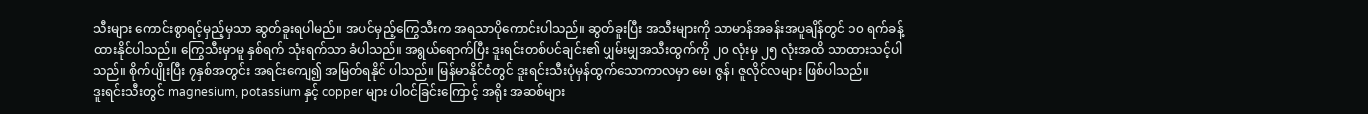သီးများ ကောင်းစွာရင့်မှည့်မှသာ ဆွတ်ခူးရပါမည်။ အပင်မှည့်ကြွေသီးက အရသာပိုကောင်းပါသည်။ ဆွတ်ခူးပြီး အသီးများကို သာမာန်အခန်းအပူချိန်တွင် ၁၀ ရက်ခန့်ထားနိုင်ပါသည်။ ကြွေသီးမှာမူ နှစ်ရက် သုံးရက်သာ ခံပါသည်။ အရွယ်ရောက်ပြီး ဒူးရင်းတစ်ပင်ချင်း၏ ပျှမ်းမျှအသီးထွက်ကို ၂၀ လုံးမှ ၂၅ လုံးအထိ သာထားသင့်ပါသည်။ စိုက်ပျိုးပြီး ၇နှစ်အတွင်း အရင်းကျေ၍ အမြတ်ရနိုင် ပါသည်။ မြန်မာနိုင်ငံတွင် ဒူးရင်းသီးပုံမှန်ထွက်သောကာလမှာ မေ၊ ဇွန်၊ ဇူလိုင်လများ ဖြစ်ပါသည်။
ဒူးရင်းသီးတွင် magnesium, potassium နှင့် copper များ ပါဝင်ခြင်းကြောင့် အရိုး အဆစ်များ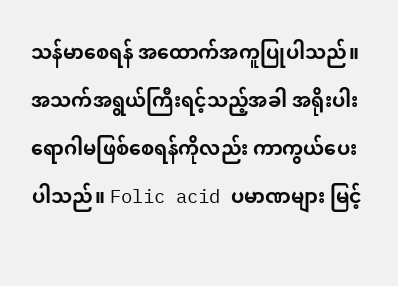သန်မာစေရန် အထောက်အကူပြုပါသည်။ အသက်အရွယ်ကြီးရင့်သည့်အခါ အရိုးပါး ရောဂါမဖြစ်စေရန်ကိုလည်း ကာကွယ်ပေးပါသည်။ Folic acid ပမာဏများ မြင့်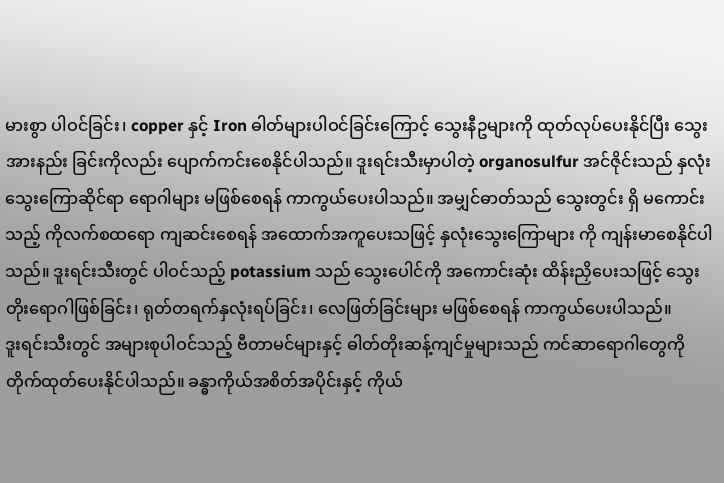မားစွာ ပါဝင်ခြင်း၊ copper နှင့် Iron ဓါတ်များပါဝင်ခြင်းကြောင့် သွေးနီဥများကို ထုတ်လုပ်ပေးနိုင်ပြီး သွေးအားနည်း ခြင်းကိုလည်း ပျောက်ကင်းစေနိုင်ပါသည်။ ဒူးရင်းသီးမှာပါတဲ့ organosulfur အင်ဇိုင်းသည် နှလုံးသွေးကြောဆိုင်ရာ ရောဂါများ မဖြစ်စေရန် ကာကွယ်ပေးပါသည်။ အမျှင်ဓာတ်သည် သွေးတွင်း ရှိ မကောင်းသည့် ကိုလက်စထရော ကျဆင်းစေရန် အထောက်အကူပေးသဖြင့် နှလုံးသွေးကြောများ ကို ကျန်းမာစေနိုင်ပါသည်။ ဒူးရင်းသီးတွင် ပါဝင်သည့် potassium သည် သွေးပေါင်ကို အကောင်းဆုံး ထိန်းညှိပေးသဖြင့် သွေးတိုးရောဂါဖြစ်ခြင်း၊ ရုတ်တရက်နှလုံးရပ်ခြင်း၊ လေဖြတ်ခြင်းများ မဖြစ်စေရန် ကာကွယ်ပေးပါသည်။
ဒူးရင်းသီးတွင် အများစုပါဝင်သည့် ဗီတာမင်များနှင့် ဓါတ်တိုးဆန့်ကျင်မှုများသည် ကင်ဆာရောဂါတွေကို တိုက်ထုတ်ပေးနိုင်ပါသည်။ ခန္ဓာကိုယ်အစိတ်အပိုင်းနှင့် ကိုယ်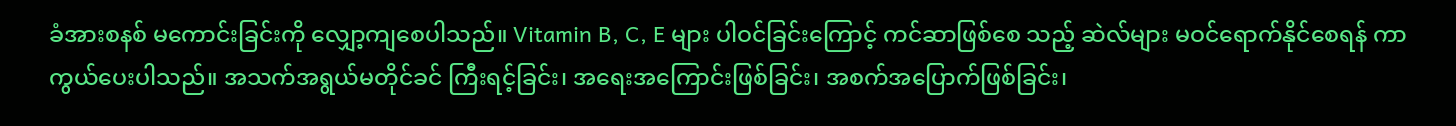ခံအားစနစ် မကောင်းခြင်းကို လျှော့ကျစေပါသည်။ Vitamin B, C, E များ ပါဝင်ခြင်းကြောင့် ကင်ဆာဖြစ်စေ သည့် ဆဲလ်များ မဝင်ရောက်နိုင်စေရန် ကာကွယ်ပေးပါသည်။ အသက်အရွယ်မတိုင်ခင် ကြီးရင့်ခြင်း၊ အရေးအကြောင်းဖြစ်ခြင်း၊ အစက်အပြောက်ဖြစ်ခြင်း၊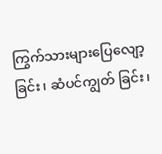ကြွက်သားများပြေလျော့ခြင်း၊ ဆံပင်ကျွတ် ခြင်း၊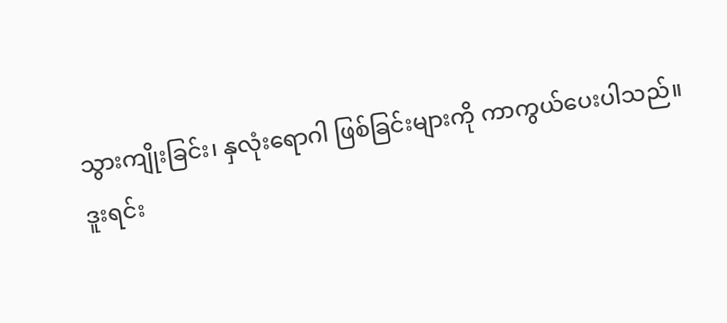သွားကျိုးခြင်း၊ နှလုံးရောဂါ ဖြစ်ခြင်းများကို ကာကွယ်ပေးပါသည်။
ဒူးရင်း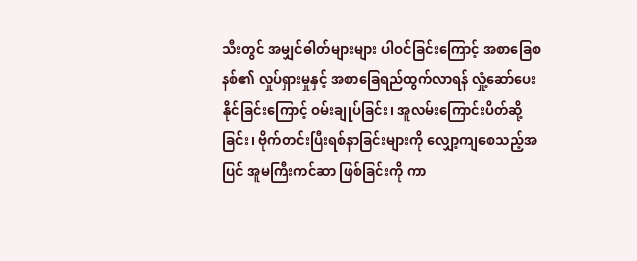သီးတွင် အမျှင်ဓါတ်များများ ပါဝင်ခြင်းကြောင့် အစာခြေစနစ်၏ လှုပ်ရှားမှုနှင့် အစာခြေရည်ထွက်လာရန် လှုံ့ဆော်ပေးနိုင်ခြင်းကြောင့် ဝမ်းချုပ်ခြင်း၊ အူလမ်းကြောင်းပိတ်ဆို့ခြင်း၊ ဗိုက်တင်းပြီးရစ်နာခြင်းများကို လျှော့ကျစေသည့်အပြင် အူမကြီးကင်ဆာ ဖြစ်ခြင်းကို ကာ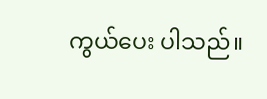ကွယ်ပေး ပါသည်။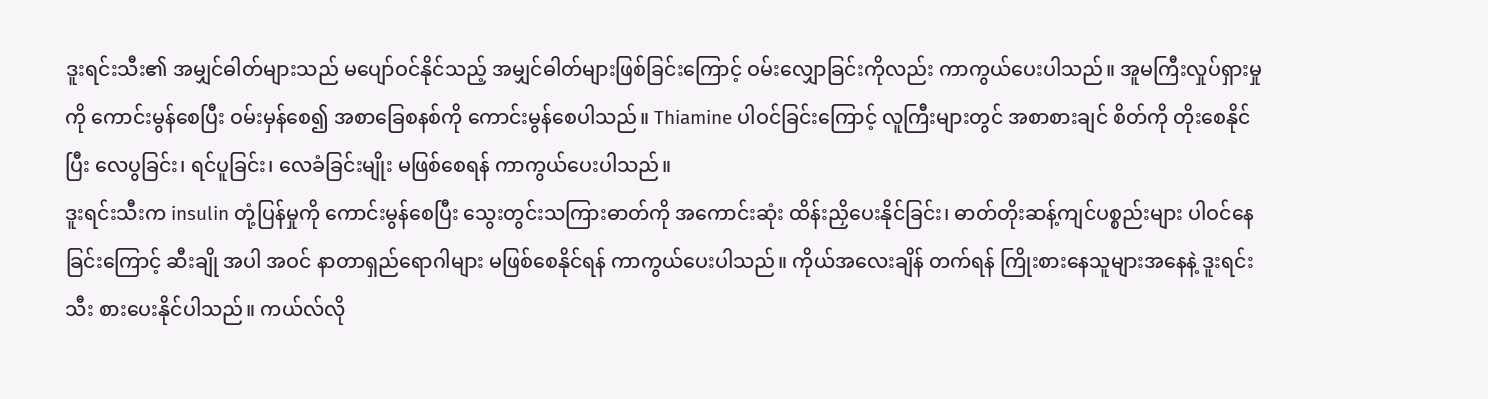ဒူးရင်းသီး၏ အမျှင်ဓါတ်များသည် မပျော်ဝင်နိုင်သည့် အမျှင်ဓါတ်များဖြစ်ခြင်းကြောင့် ဝမ်းလျှောခြင်းကိုလည်း ကာကွယ်ပေးပါသည်။ အူမကြီးလှုပ်ရှားမှုကို ကောင်းမွန်စေပြီး ဝမ်းမှန်စေ၍ အစာခြေစနစ်ကို ကောင်းမွန်စေပါသည်။ Thiamine ပါဝင်ခြင်းကြောင့် လူကြီးများတွင် အစာစားချင် စိတ်ကို တိုးစေနိုင်ပြီး လေပွခြင်း၊ ရင်ပူခြင်း၊ လေခံခြင်းမျိုး မဖြစ်စေရန် ကာကွယ်ပေးပါသည်။
ဒူးရင်းသီးက insulin တုံ့ပြန်မှုကို ကောင်းမွန်စေပြီး သွေးတွင်းသကြားဓာတ်ကို အကောင်းဆုံး ထိန်းညှိပေးနိုင်ခြင်း၊ ဓာတ်တိုးဆန့်ကျင်ပစ္စည်းများ ပါဝင်နေခြင်းကြောင့် ဆီးချို အပါ အဝင် နာတာရှည်ရောဂါများ မဖြစ်စေနိုင်ရန် ကာကွယ်ပေးပါသည်။ ကိုယ်အလေးချိန် တက်ရန် ကြိုးစားနေသူများအနေနဲ့ ဒူးရင်းသီး စားပေးနိုင်ပါသည်။ ကယ်လ်လို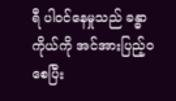ရီ ပါဝင်နေမှုသည် ခန္ဓာကိုယ်ကို အင်အားပြည့်ဝစေပြီး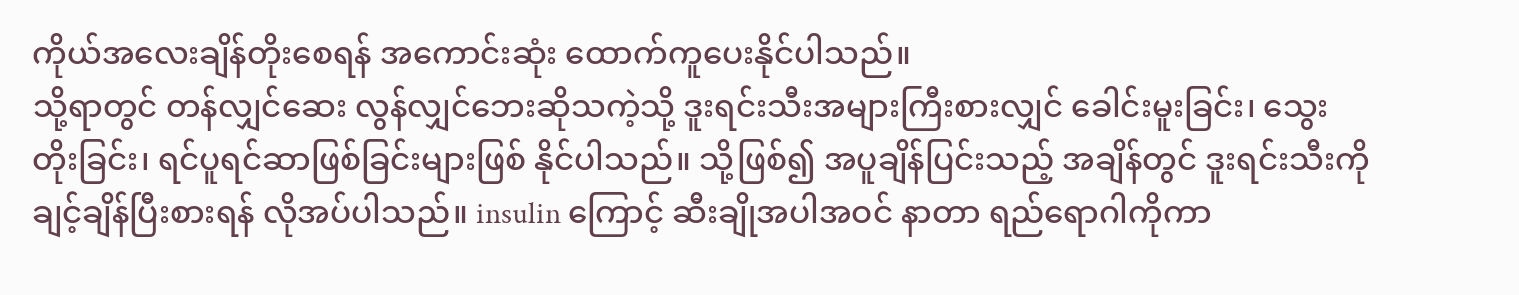ကိုယ်အလေးချိန်တိုးစေရန် အကောင်းဆုံး ထောက်ကူပေးနိုင်ပါသည်။
သို့ရာတွင် တန်လျှင်ဆေး လွန်လျှင်ဘေးဆိုသကဲ့သို့ ဒူးရင်းသီးအများကြီးစားလျှင် ခေါင်းမူးခြင်း၊ သွေးတိုးခြင်း၊ ရင်ပူရင်ဆာဖြစ်ခြင်းများဖြစ် နိုင်ပါသည်။ သို့ဖြစ်၍ အပူချိန်ပြင်းသည့် အချိန်တွင် ဒူးရင်းသီးကို ချင့်ချိန်ပြီးစားရန် လိုအပ်ပါသည်။ insulin ကြောင့် ဆီးချိုအပါအဝင် နာတာ ရည်ရောဂါကိုကာ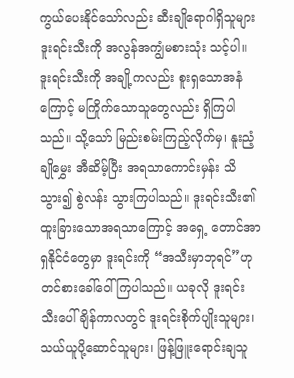ကွယ်ပေးနိုင်သော်လည်း ဆီးချိုရောဂါရှိသူများ ဒူးရင်းသီးကို အလွန်အကျွံမစားသုံး သင့်ပါ။
ဒူးရင်းသီးကို အချို့ကလည်း စူးရှသောအနံကြောင့် မကြိုက်သောသူတွေလည်း ရှိကြပါ သည်။ သို့သော် မြည်းစမ်းကြည့်လိုက်မှ၊ နူးညံ့ချိုမွှေး အီဆိမ့်ပြီး အရသာကောင်းမှန်း သိသွား၍ စွဲလန်း သွားကြပါသည်။ ဒူးရင်းသီး၏ ထူးခြားသောအရသာကြောင့် အရှေ့ တောင်အာရှနိုင်ငံတွေမှာ ဒူးရင်းကို “အသီးမှာဘုရင်”ဟု တင်စားခေါ်ဝေါ်ကြပါသည်။ ယခုလို ဒူးရင်းသီးပေါ်ချိန်ကာလတွင် ဒူးရင်းစိုက်ပျိုးသူများ၊ သယ်ယူပို့ဆောင်သူများ၊ ဖြန့်ဖြူးရောင်းချသူ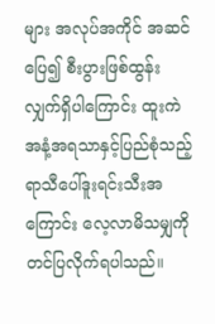များ အလုပ်အကိုင် အဆင်ပြေ၍ စီးပွားဖြစ်ထွန်းလျှက်ရှိပါကြောင်း ထူးကဲအနံ့အရသာနှင့်ပြည်စုံသည့် ရာသီပေါ်ဒူးရင်းသီးအကြောင်း လေ့လာမိသမျှကို တင်ပြလိုက်ရပါသည်။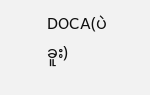DOCA(ပဲခူး)